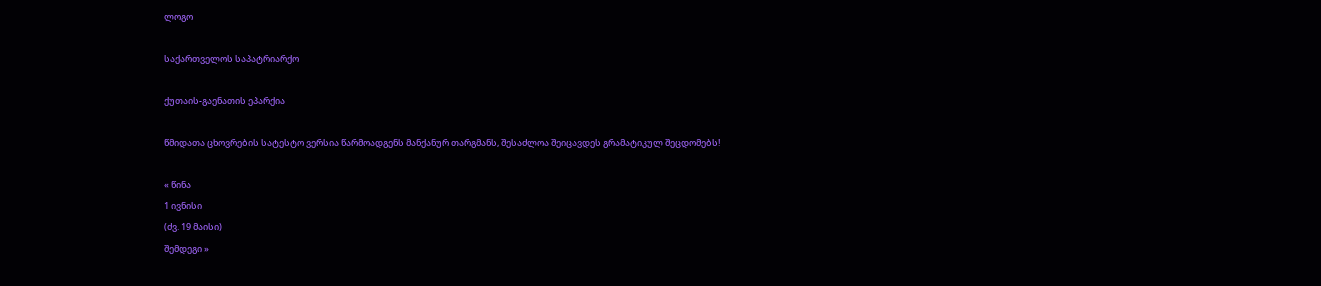ლოგო

საქართველოს საპატრიარქო

ქუთაის-გაენათის ეპარქია

წმიდათა ცხოვრების სატესტო ვერსია წარმოადგენს მანქანურ თარგმანს, შესაძლოა შეიცავდეს გრამატიკულ შეცდომებს!

« წინა
1 ივნისი
(ძვ. 19 მაისი)
შემდეგი »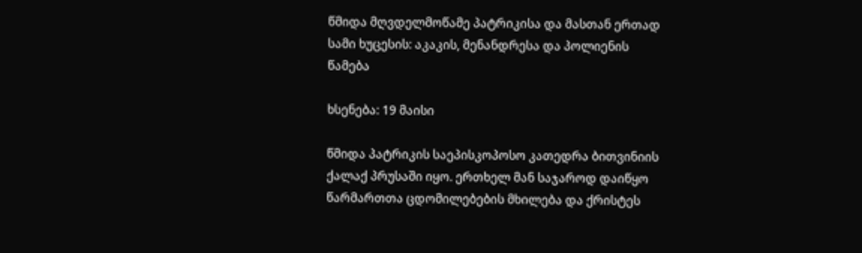წმიდა მღვდელმოწამე პატრიკისა და მასთან ერთად სამი ხუცესის: აკაკის, მენანდრესა და პოლიენის წამება

ხსენება: 19 მაისი

წმიდა პატრიკის საეპისკოპოსო კათედრა ბითვინიის ქალაქ პრუსაში იყო. ერთხელ მან საჯაროდ დაიწყო წარმართთა ცდომილებების მხილება და ქრისტეს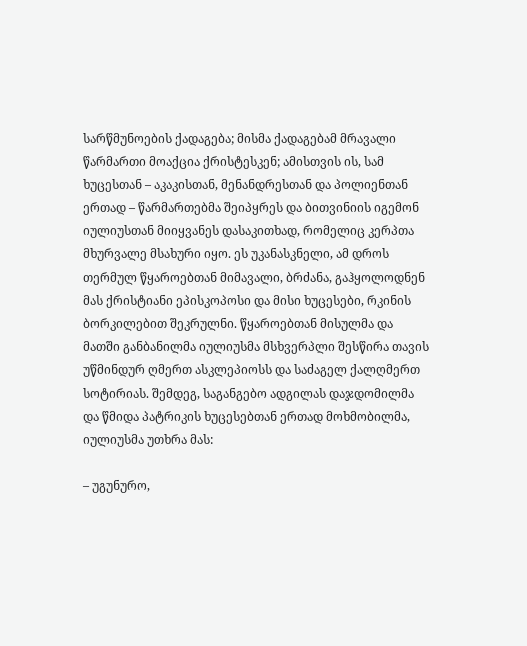სარწმუნოების ქადაგება; მისმა ქადაგებამ მრავალი წარმართი მოაქცია ქრისტესკენ; ამისთვის ის, სამ ხუცესთან – აკაკისთან, მენანდრესთან და პოლიენთან ერთად – წარმართებმა შეიპყრეს და ბითვინიის იგემონ იულიუსთან მიიყვანეს დასაკითხად, რომელიც კერპთა მხურვალე მსახური იყო. ეს უკანასკნელი, ამ დროს თერმულ წყაროებთან მიმავალი, ბრძანა, გაჰყოლოდნენ მას ქრისტიანი ეპისკოპოსი და მისი ხუცესები, რკინის ბორკილებით შეკრულნი. წყაროებთან მისულმა და მათში განბანილმა იულიუსმა მსხვერპლი შესწირა თავის უწმინდურ ღმერთ ასკლეპიოსს და საძაგელ ქალღმერთ სოტირიას. შემდეგ, საგანგებო ადგილას დაჯდომილმა და წმიდა პატრიკის ხუცესებთან ერთად მოხმობილმა, იულიუსმა უთხრა მას:

– უგუნურო,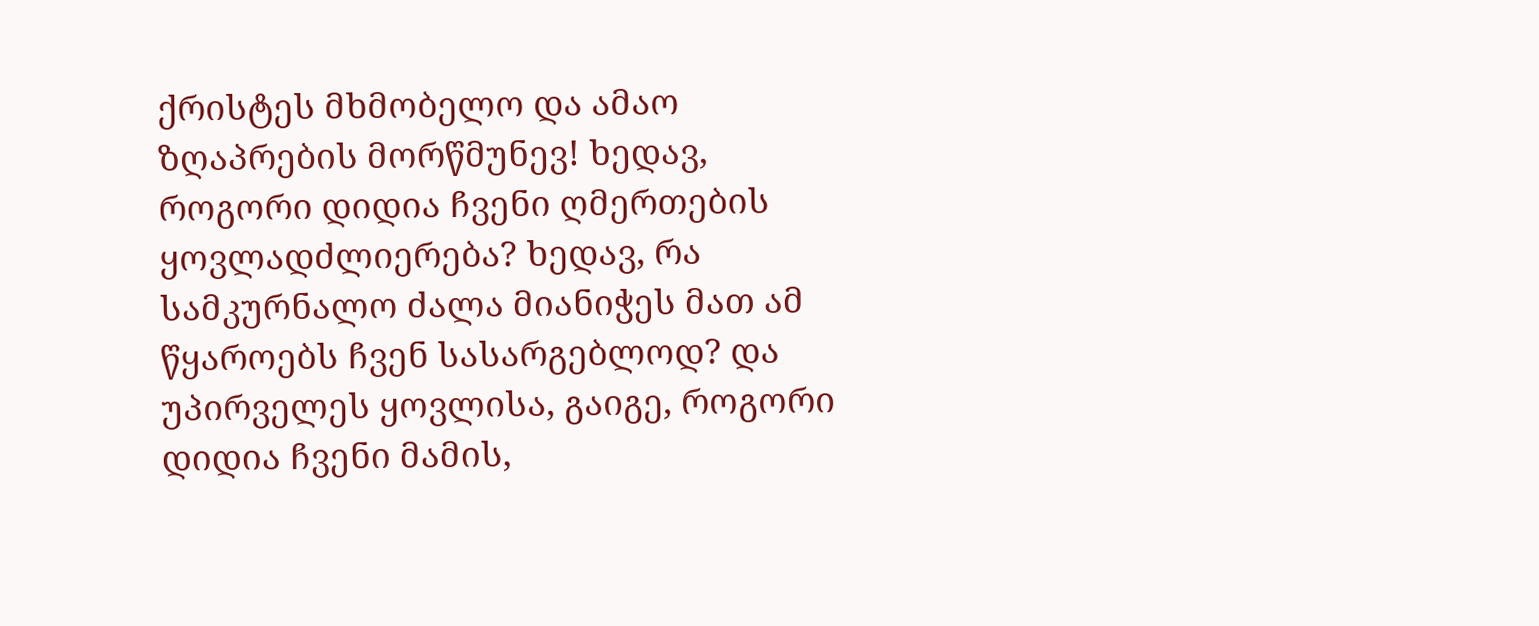ქრისტეს მხმობელო და ამაო ზღაპრების მორწმუნევ! ხედავ, როგორი დიდია ჩვენი ღმერთების ყოვლადძლიერება? ხედავ, რა სამკურნალო ძალა მიანიჭეს მათ ამ წყაროებს ჩვენ სასარგებლოდ? და უპირველეს ყოვლისა, გაიგე, როგორი დიდია ჩვენი მამის,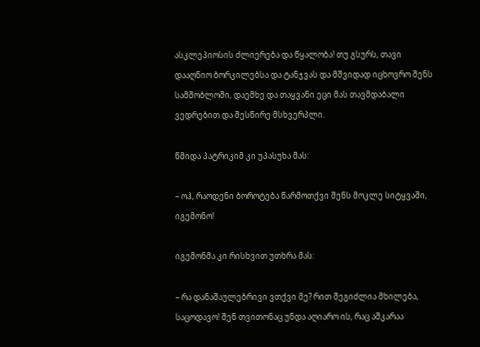ასკლეპიოსის ძლიერება და წყალობა! თუ გსურს, თავი დააღწიო ბორკილებსა და ტანჯვას და მშვიდად იცხოვრო შენს სამშობლოში, დაემხე და თაყვანი ეცი მას თავმდაბალი ვედრებით და შესწირე მსხვერპლი.

წმიდა პატრიკიმ კი უპასუხა მას:

– ოჰ, რაოდენი ბოროტება წარმოთქვი შენს მოკლე სიტყვაში, იგემონო!

იგემონმა კი რისხვით უთხრა მას:

– რა დანაშაულებრივი ვთქვი მე? რით შეგიძლია მხილება, საცოდავო! შენ თვითონაც უნდა აღიარო ის, რაც აშკარაა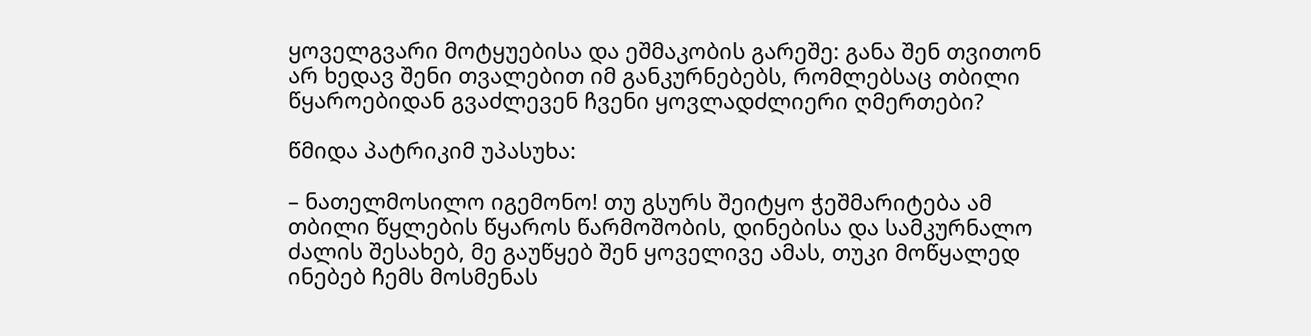ყოველგვარი მოტყუებისა და ეშმაკობის გარეშე: განა შენ თვითონ არ ხედავ შენი თვალებით იმ განკურნებებს, რომლებსაც თბილი წყაროებიდან გვაძლევენ ჩვენი ყოვლადძლიერი ღმერთები?

წმიდა პატრიკიმ უპასუხა:

– ნათელმოსილო იგემონო! თუ გსურს შეიტყო ჭეშმარიტება ამ თბილი წყლების წყაროს წარმოშობის, დინებისა და სამკურნალო ძალის შესახებ, მე გაუწყებ შენ ყოველივე ამას, თუკი მოწყალედ ინებებ ჩემს მოსმენას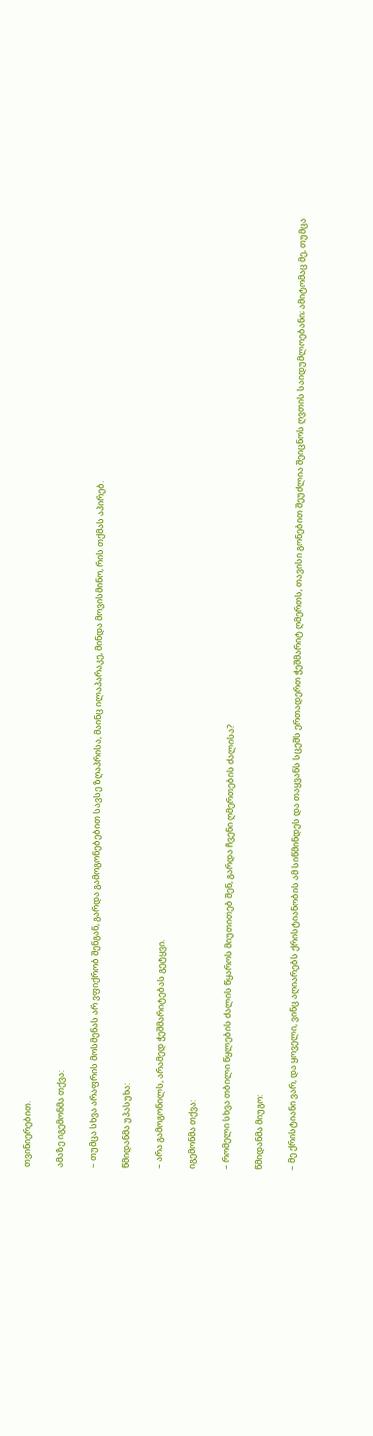თვინიერებით.

ამაზე იგემონმა თქვა:

– თუმცა სხვა არაფრის მოსმენას არ ვფიქრობ შენგან, გარდა გამოგონებებით სავსე ზღაპრისა, მაინც ილაპარაკე, მინდა მოვისმინო, რის თქმას აპირებ.

წმიდანმა უპასუხა:

– არა გამოგონილს, არამედ ჭეშმარიტებას გეტყვი.

იგემონმა თქვა:

– რომელი სხვა თბილი წყლების ძალის წყაროს მიუთითებ შენ, გარდა ჩვენი ღმერთების ძალისა?

წმიდანმა მიუგო:

– მე ქრისტიანი ვარ, და ყოველი, ვინც აღიარებს ქრისტიანობის ამ სიწმინდეს და თაყვანს სცემს ერთადერთ ჭეშმარიტ ღმერთს, თავისი გონებით შეუძლია შეიცნოს ღვთის საიდუმლოებანი; ამიტომაც მე, თუმცა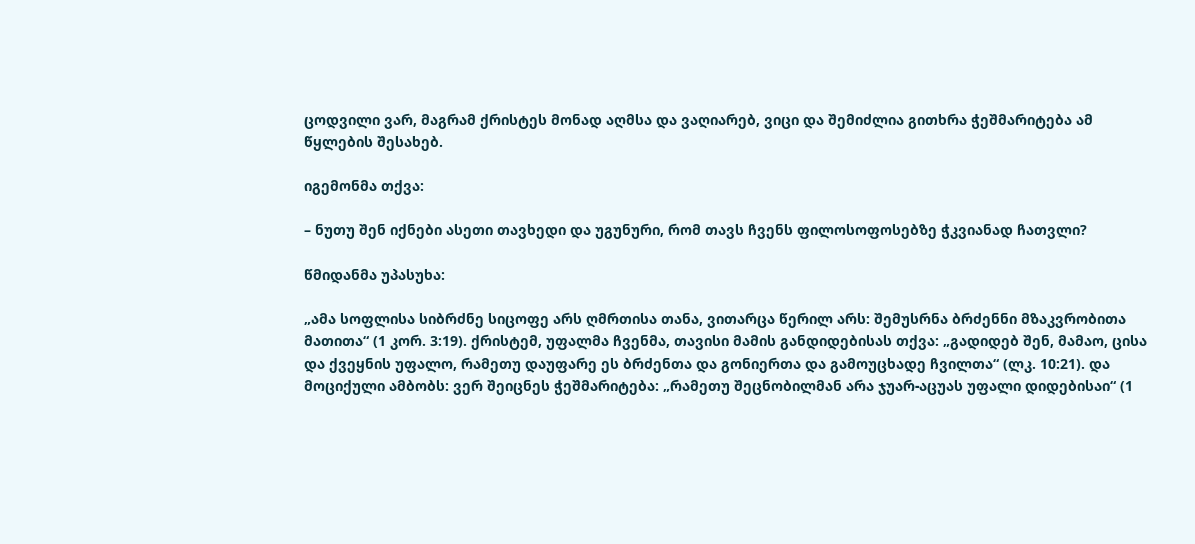ცოდვილი ვარ, მაგრამ ქრისტეს მონად აღმსა და ვაღიარებ, ვიცი და შემიძლია გითხრა ჭეშმარიტება ამ წყლების შესახებ.

იგემონმა თქვა:

– ნუთუ შენ იქნები ასეთი თავხედი და უგუნური, რომ თავს ჩვენს ფილოსოფოსებზე ჭკვიანად ჩათვლი?

წმიდანმა უპასუხა:

„ამა სოფლისა სიბრძნე სიცოფე არს ღმრთისა თანა, ვითარცა წერილ არს: შემუსრნა ბრძენნი მზაკვრობითა მათითა“ (1 კორ. 3:19). ქრისტემ, უფალმა ჩვენმა, თავისი მამის განდიდებისას თქვა: „გადიდებ შენ, მამაო, ცისა და ქვეყნის უფალო, რამეთუ დაუფარე ეს ბრძენთა და გონიერთა და გამოუცხადე ჩვილთა“ (ლკ. 10:21). და მოციქული ამბობს: ვერ შეიცნეს ჭეშმარიტება: „რამეთუ შეცნობილმან არა ჯუარ-აცუას უფალი დიდებისაი“ (1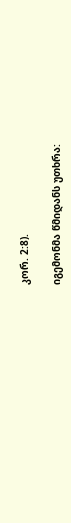კორ. 2:8).

იგემონმა წმიდანს უთხრა: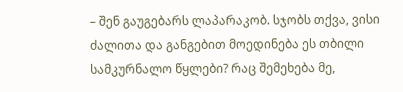– შენ გაუგებარს ლაპარაკობ. სჯობს თქვა, ვისი ძალითა და განგებით მოედინება ეს თბილი სამკურნალო წყლები? რაც შემეხება მე,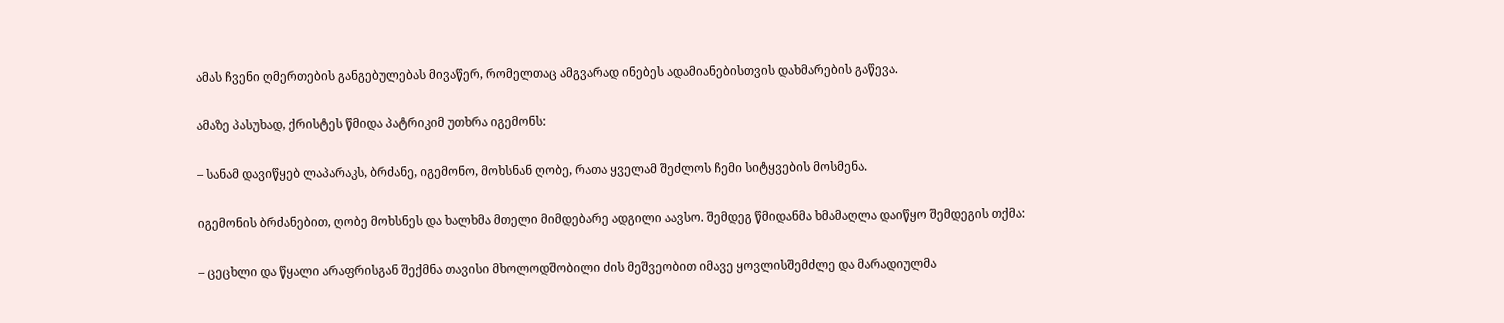ამას ჩვენი ღმერთების განგებულებას მივაწერ, რომელთაც ამგვარად ინებეს ადამიანებისთვის დახმარების გაწევა.

ამაზე პასუხად, ქრისტეს წმიდა პატრიკიმ უთხრა იგემონს:

– სანამ დავიწყებ ლაპარაკს, ბრძანე, იგემონო, მოხსნან ღობე, რათა ყველამ შეძლოს ჩემი სიტყვების მოსმენა.

იგემონის ბრძანებით, ღობე მოხსნეს და ხალხმა მთელი მიმდებარე ადგილი აავსო. შემდეგ წმიდანმა ხმამაღლა დაიწყო შემდეგის თქმა:

– ცეცხლი და წყალი არაფრისგან შექმნა თავისი მხოლოდშობილი ძის მეშვეობით იმავე ყოვლისშემძლე და მარადიულმა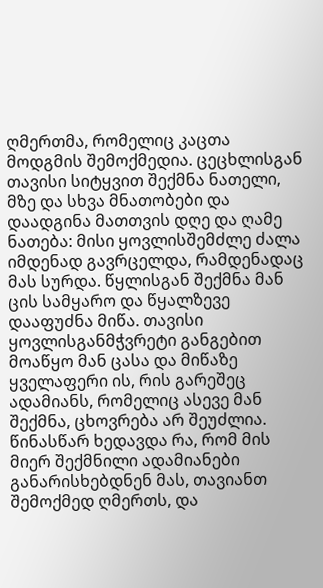ღმერთმა, რომელიც კაცთა მოდგმის შემოქმედია. ცეცხლისგან თავისი სიტყვით შექმნა ნათელი, მზე და სხვა მნათობები და დაადგინა მათთვის დღე და ღამე ნათება: მისი ყოვლისშემძლე ძალა იმდენად გავრცელდა, რამდენადაც მას სურდა. წყლისგან შექმნა მან ცის სამყარო და წყალზევე დააფუძნა მიწა. თავისი ყოვლისგანმჭვრეტი განგებით მოაწყო მან ცასა და მიწაზე ყველაფერი ის, რის გარეშეც ადამიანს, რომელიც ასევე მან შექმნა, ცხოვრება არ შეუძლია. წინასწარ ხედავდა რა, რომ მის მიერ შექმნილი ადამიანები განარისხებდნენ მას, თავიანთ შემოქმედ ღმერთს, და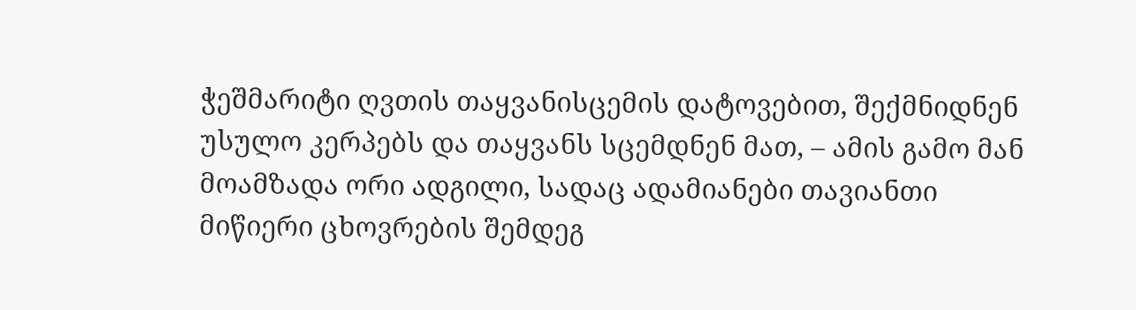ჭეშმარიტი ღვთის თაყვანისცემის დატოვებით, შექმნიდნენ უსულო კერპებს და თაყვანს სცემდნენ მათ, – ამის გამო მან მოამზადა ორი ადგილი, სადაც ადამიანები თავიანთი მიწიერი ცხოვრების შემდეგ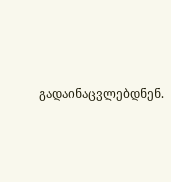გადაინაცვლებდნენ.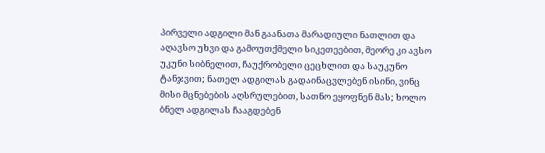პირველი ადგილი მან გაანათა მარადიული ნათლით და აღავსო უხვი და გამოუთქმელი სიკეთეებით, მეორე კი ავსო უკუნი სიბნელით, ჩაუქრობელი ცეცხლით და საუკუნო ტანჯვით; ნათელ ადგილას გადაინაცვლებენ ისინი, ვინც მისი მცნებების აღსრულებით, სათნო ეყოფნენ მას; ხოლო ბნელ ადგილას ჩააგდებენ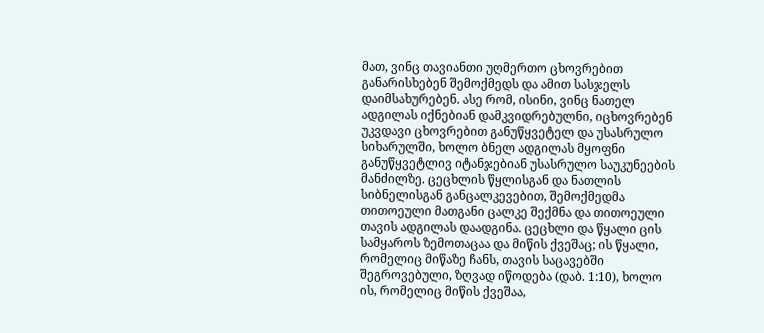მათ, ვინც თავიანთი უღმერთო ცხოვრებით განარისხებენ შემოქმედს და ამით სასჯელს დაიმსახურებენ. ასე რომ, ისინი, ვინც ნათელ ადგილას იქნებიან დამკვიდრებულნი, იცხოვრებენ უკვდავი ცხოვრებით განუწყვეტელ და უსასრულო სიხარულში, ხოლო ბნელ ადგილას მყოფნი განუწყვეტლივ იტანჯებიან უსასრულო საუკუნეების მანძილზე. ცეცხლის წყლისგან და ნათლის სიბნელისგან განცალკევებით, შემოქმედმა თითოეული მათგანი ცალკე შექმნა და თითოეული თავის ადგილას დაადგინა. ცეცხლი და წყალი ცის სამყაროს ზემოთაცაა და მიწის ქვეშაც; ის წყალი, რომელიც მიწაზე ჩანს, თავის საცავებში შეგროვებული, ზღვად იწოდება (დაბ. 1:10), ხოლო ის, რომელიც მიწის ქვეშაა,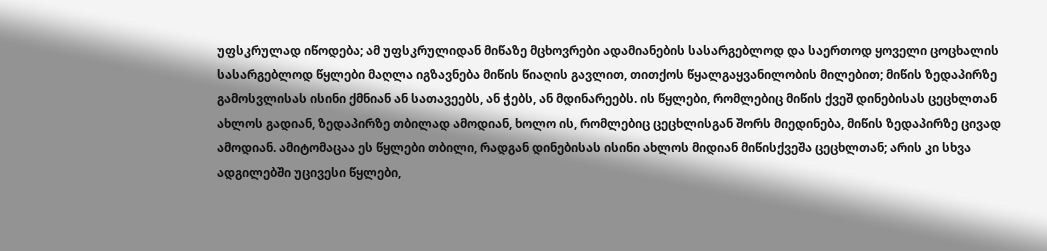უფსკრულად იწოდება; ამ უფსკრულიდან მიწაზე მცხოვრები ადამიანების სასარგებლოდ და საერთოდ ყოველი ცოცხალის სასარგებლოდ წყლები მაღლა იგზავნება მიწის წიაღის გავლით, თითქოს წყალგაყვანილობის მილებით; მიწის ზედაპირზე გამოსვლისას ისინი ქმნიან ან სათავეებს, ან ჭებს, ან მდინარეებს. ის წყლები, რომლებიც მიწის ქვეშ დინებისას ცეცხლთან ახლოს გადიან, ზედაპირზე თბილად ამოდიან, ხოლო ის, რომლებიც ცეცხლისგან შორს მიედინება, მიწის ზედაპირზე ცივად ამოდიან. ამიტომაცაა ეს წყლები თბილი, რადგან დინებისას ისინი ახლოს მიდიან მიწისქვეშა ცეცხლთან; არის კი სხვა ადგილებში უცივესი წყლები,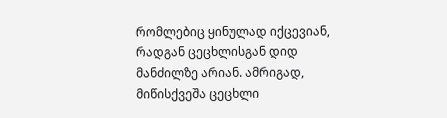რომლებიც ყინულად იქცევიან, რადგან ცეცხლისგან დიდ მანძილზე არიან. ამრიგად, მიწისქვეშა ცეცხლი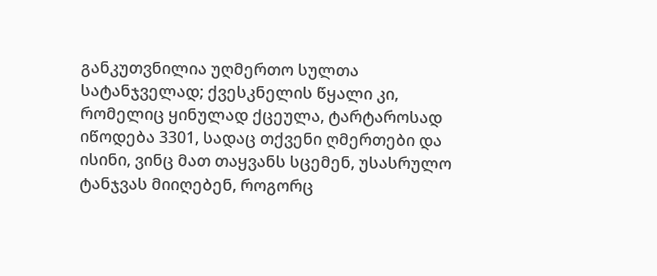განკუთვნილია უღმერთო სულთა სატანჯველად; ქვესკნელის წყალი კი, რომელიც ყინულად ქცეულა, ტარტაროსად იწოდება 3301, სადაც თქვენი ღმერთები და ისინი, ვინც მათ თაყვანს სცემენ, უსასრულო ტანჯვას მიიღებენ, როგორც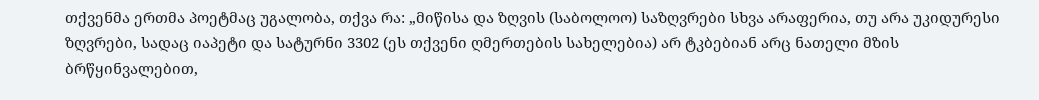თქვენმა ერთმა პოეტმაც უგალობა, თქვა რა: „მიწისა და ზღვის (საბოლოო) საზღვრები სხვა არაფერია, თუ არა უკიდურესი ზღვრები, სადაც იაპეტი და სატურნი 3302 (ეს თქვენი ღმერთების სახელებია) არ ტკბებიან არც ნათელი მზის ბრწყინვალებით,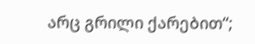არც გრილი ქარებით“;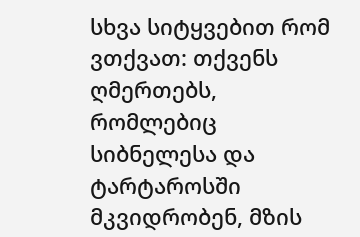სხვა სიტყვებით რომ ვთქვათ: თქვენს ღმერთებს, რომლებიც სიბნელესა და ტარტაროსში მკვიდრობენ, მზის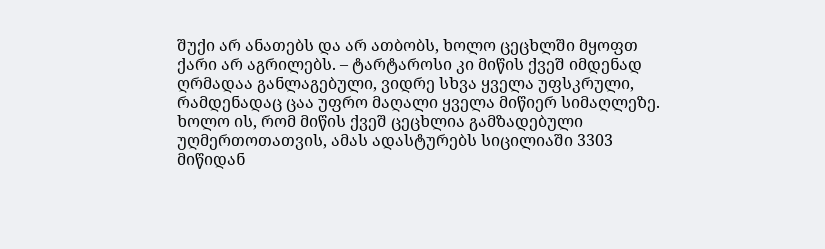შუქი არ ანათებს და არ ათბობს, ხოლო ცეცხლში მყოფთ ქარი არ აგრილებს. – ტარტაროსი კი მიწის ქვეშ იმდენად ღრმადაა განლაგებული, ვიდრე სხვა ყველა უფსკრული, რამდენადაც ცაა უფრო მაღალი ყველა მიწიერ სიმაღლეზე. ხოლო ის, რომ მიწის ქვეშ ცეცხლია გამზადებული უღმერთოთათვის, ამას ადასტურებს სიცილიაში 3303 მიწიდან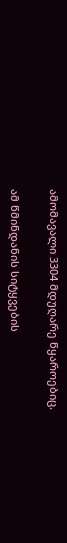ამომავალი 3304 მდუღარე წყაროებიც.

ამ წმინდანის სიტყვების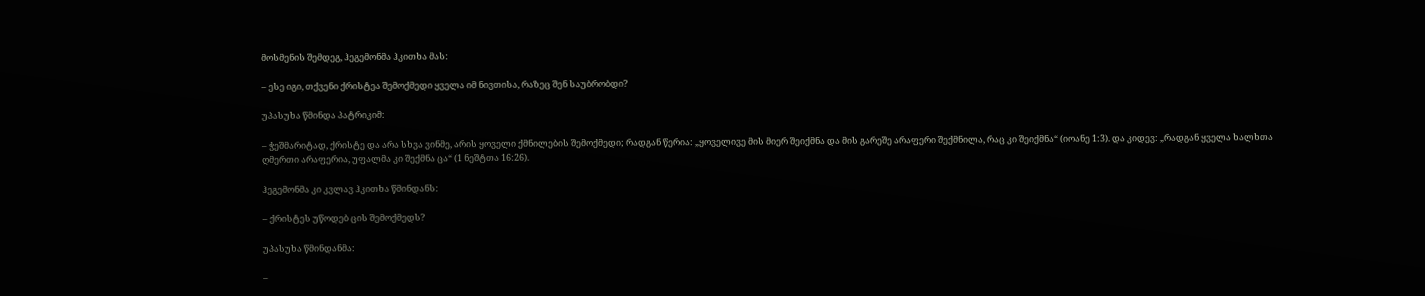მოსმენის შემდეგ, ჰეგემონმა ჰკითხა მას:

– ესე იგი, თქვენი ქრისტეა შემოქმედი ყველა იმ ნივთისა, რაზეც შენ საუბრობდი?

უპასუხა წმინდა პატრიკიმ:

– ჭეშმარიტად, ქრისტე და არა სხვა ვინმე, არის ყოველი ქმნილების შემოქმედი; რადგან წერია: „ყოველივე მის მიერ შეიქმნა და მის გარეშე არაფერი შექმნილა, რაც კი შეიქმნა“ (იოანე 1:3). და კიდევ: „რადგან ყველა ხალხთა ღმერთი არაფერია, უფალმა კი შექმნა ცა“ (1 ნეშტთა 16:26).

ჰეგემონმა კი კვლავ ჰკითხა წმინდანს:

– ქრისტეს უწოდებ ცის შემოქმედს?

უპასუხა წმინდანმა:

–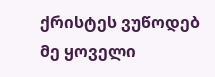ქრისტეს ვუწოდებ მე ყოველი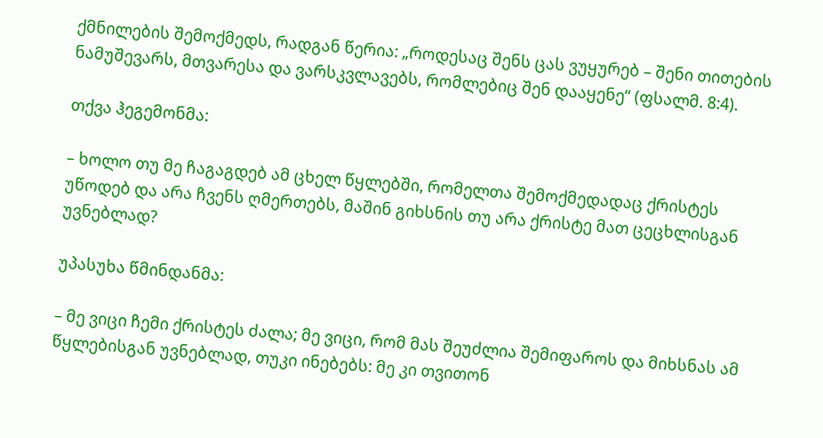ქმნილების შემოქმედს, რადგან წერია: „როდესაც შენს ცას ვუყურებ – შენი თითების ნამუშევარს, მთვარესა და ვარსკვლავებს, რომლებიც შენ დააყენე“ (ფსალმ. 8:4).

თქვა ჰეგემონმა:

– ხოლო თუ მე ჩაგაგდებ ამ ცხელ წყლებში, რომელთა შემოქმედადაც ქრისტეს უწოდებ და არა ჩვენს ღმერთებს, მაშინ გიხსნის თუ არა ქრისტე მათ ცეცხლისგან უვნებლად?

უპასუხა წმინდანმა:

– მე ვიცი ჩემი ქრისტეს ძალა; მე ვიცი, რომ მას შეუძლია შემიფაროს და მიხსნას ამ წყლებისგან უვნებლად, თუკი ინებებს: მე კი თვითონ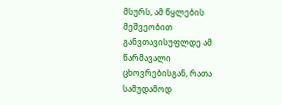მსურს, ამ წყლების მეშვეობით განვთავისუფლდე ამ წარმავალი ცხოვრებისგან, რათა სამუდამოდ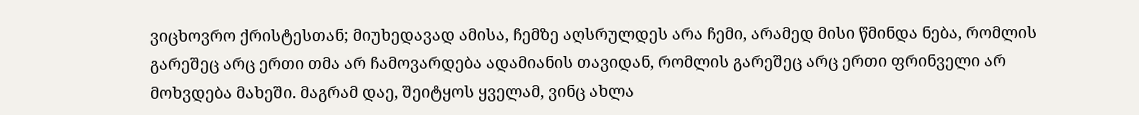ვიცხოვრო ქრისტესთან; მიუხედავად ამისა, ჩემზე აღსრულდეს არა ჩემი, არამედ მისი წმინდა ნება, რომლის გარეშეც არც ერთი თმა არ ჩამოვარდება ადამიანის თავიდან, რომლის გარეშეც არც ერთი ფრინველი არ მოხვდება მახეში. მაგრამ დაე, შეიტყოს ყველამ, ვინც ახლა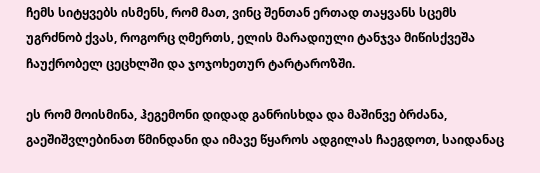ჩემს სიტყვებს ისმენს, რომ მათ, ვინც შენთან ერთად თაყვანს სცემს უგრძნობ ქვას, როგორც ღმერთს, ელის მარადიული ტანჯვა მიწისქვეშა ჩაუქრობელ ცეცხლში და ჯოჯოხეთურ ტარტაროზში.

ეს რომ მოისმინა, ჰეგემონი დიდად განრისხდა და მაშინვე ბრძანა, გაეშიშვლებინათ წმინდანი და იმავე წყაროს ადგილას ჩაეგდოთ, საიდანაც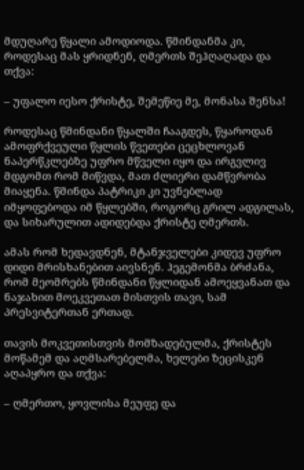მდუღარე წყალი ამოდიოდა. წმინდანმა კი, როდესაც მას ყრიდნენ, ღმერთს შეჰღაღადა და თქვა:

– უფალო იესო ქრისტე, შემეწიე მე, მონასა შენსა!

როდესაც წმინდანი წყალში ჩააგდეს, წყაროდან ამოფრქვეული წყლის წვეთები ცეცხლოვან ნაპერწკლებზე უფრო მწველი იყო და ირგვლივ მდგომთ რომ მიწვდა, მათ ძლიერი დამწვრობა მიაყენა. წმინდა პატრიკი კი უვნებლად იმყოფებოდა იმ წყლებში, როგორც გრილ ადგილას, და სიხარულით ადიდებდა ქრისტე ღმერთს.

ამას რომ ხედავდნენ, მტანჯველები კიდევ უფრო დიდი მრისხანებით აივსნენ. ჰეგემონმა ბრძანა, რომ მეომრებს წმინდანი წყლიდან ამოეყვანათ და ნაჯახით მოეკვეთათ მისთვის თავი, სამ პრესვიტერთან ერთად.

თავის მოკვეთისთვის მომზადებულმა, ქრისტეს მოწამემ და აღმსარებელმა, ხელები ზეცისკენ აღაპყრო და თქვა:

– ღმერთო, ყოვლისა მეუფე და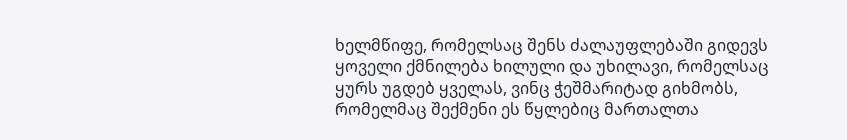ხელმწიფე, რომელსაც შენს ძალაუფლებაში გიდევს ყოველი ქმნილება ხილული და უხილავი, რომელსაც ყურს უგდებ ყველას, ვინც ჭეშმარიტად გიხმობს, რომელმაც შექმენი ეს წყლებიც მართალთა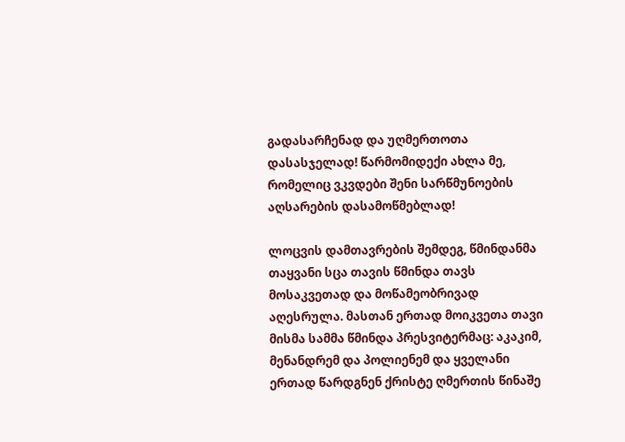გადასარჩენად და უღმერთოთა დასასჯელად! წარმომიდექი ახლა მე, რომელიც ვკვდები შენი სარწმუნოების აღსარების დასამოწმებლად!

ლოცვის დამთავრების შემდეგ, წმინდანმა თაყვანი სცა თავის წმინდა თავს მოსაკვეთად და მოწამეობრივად აღესრულა. მასთან ერთად მოიკვეთა თავი მისმა სამმა წმინდა პრესვიტერმაც: აკაკიმ, მენანდრემ და პოლიენემ და ყველანი ერთად წარდგნენ ქრისტე ღმერთის წინაშე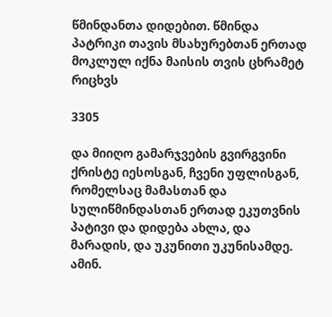წმინდანთა დიდებით. წმინდა პატრიკი თავის მსახურებთან ერთად მოკლულ იქნა მაისის თვის ცხრამეტ რიცხვს

3305

და მიიღო გამარჯვების გვირგვინი ქრისტე იესოსგან, ჩვენი უფლისგან, რომელსაც მამასთან და სულიწმინდასთან ერთად ეკუთვნის პატივი და დიდება ახლა, და მარადის, და უკუნითი უკუნისამდე. ამინ.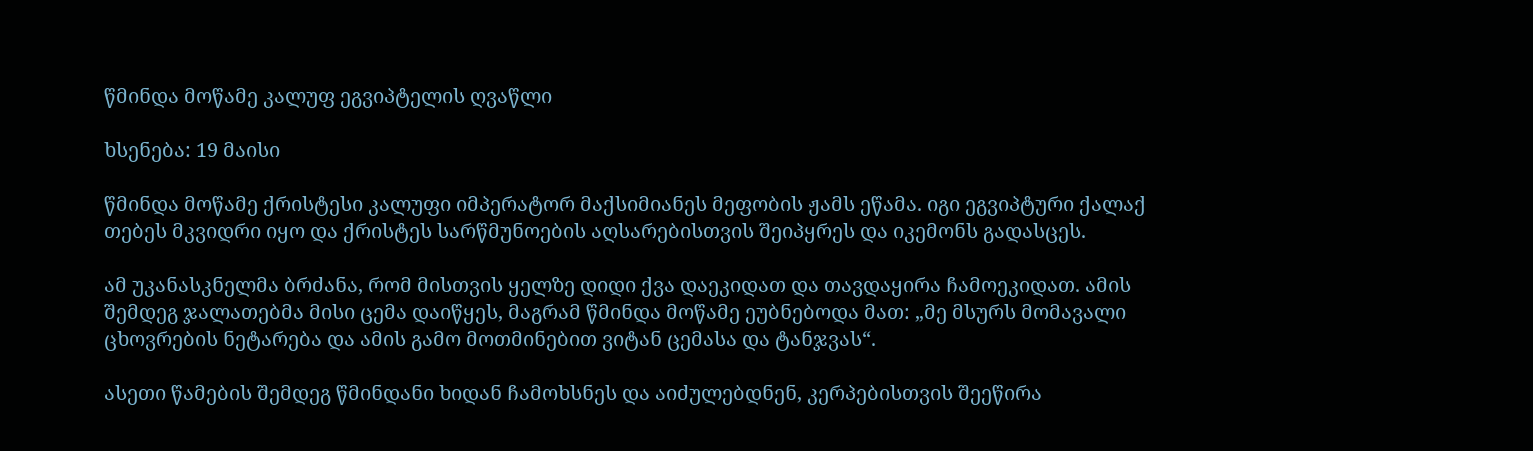წმინდა მოწამე კალუფ ეგვიპტელის ღვაწლი

ხსენება: 19 მაისი

წმინდა მოწამე ქრისტესი კალუფი იმპერატორ მაქსიმიანეს მეფობის ჟამს ეწამა. იგი ეგვიპტური ქალაქ თებეს მკვიდრი იყო და ქრისტეს სარწმუნოების აღსარებისთვის შეიპყრეს და იკემონს გადასცეს.

ამ უკანასკნელმა ბრძანა, რომ მისთვის ყელზე დიდი ქვა დაეკიდათ და თავდაყირა ჩამოეკიდათ. ამის შემდეგ ჯალათებმა მისი ცემა დაიწყეს, მაგრამ წმინდა მოწამე ეუბნებოდა მათ: „მე მსურს მომავალი ცხოვრების ნეტარება და ამის გამო მოთმინებით ვიტან ცემასა და ტანჯვას“.

ასეთი წამების შემდეგ წმინდანი ხიდან ჩამოხსნეს და აიძულებდნენ, კერპებისთვის შეეწირა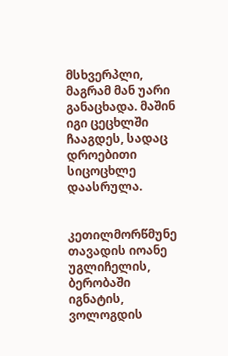მსხვერპლი, მაგრამ მან უარი განაცხადა. მაშინ იგი ცეცხლში ჩააგდეს, სადაც დროებითი სიცოცხლე დაასრულა.


კეთილმორწმუნე თავადის იოანე უგლიჩელის, ბერობაში იგნატის, ვოლოგდის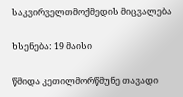საკვირველთმოქმედის მიცვალება

ხსენება: 19 მაისი

წმიდა კეთილმორწმუნე თავადი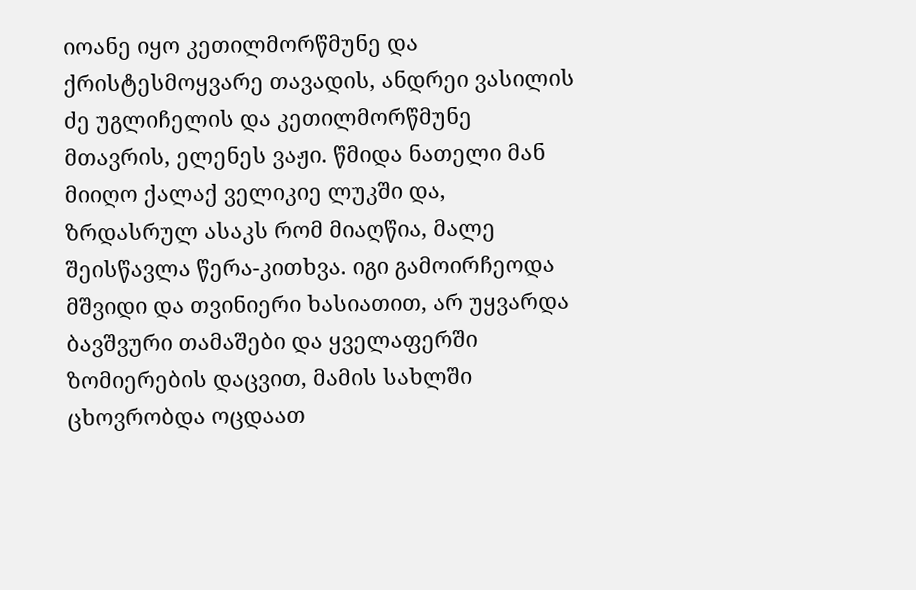იოანე იყო კეთილმორწმუნე და ქრისტესმოყვარე თავადის, ანდრეი ვასილის ძე უგლიჩელის და კეთილმორწმუნე მთავრის, ელენეს ვაჟი. წმიდა ნათელი მან მიიღო ქალაქ ველიკიე ლუკში და, ზრდასრულ ასაკს რომ მიაღწია, მალე შეისწავლა წერა-კითხვა. იგი გამოირჩეოდა მშვიდი და თვინიერი ხასიათით, არ უყვარდა ბავშვური თამაშები და ყველაფერში ზომიერების დაცვით, მამის სახლში ცხოვრობდა ოცდაათ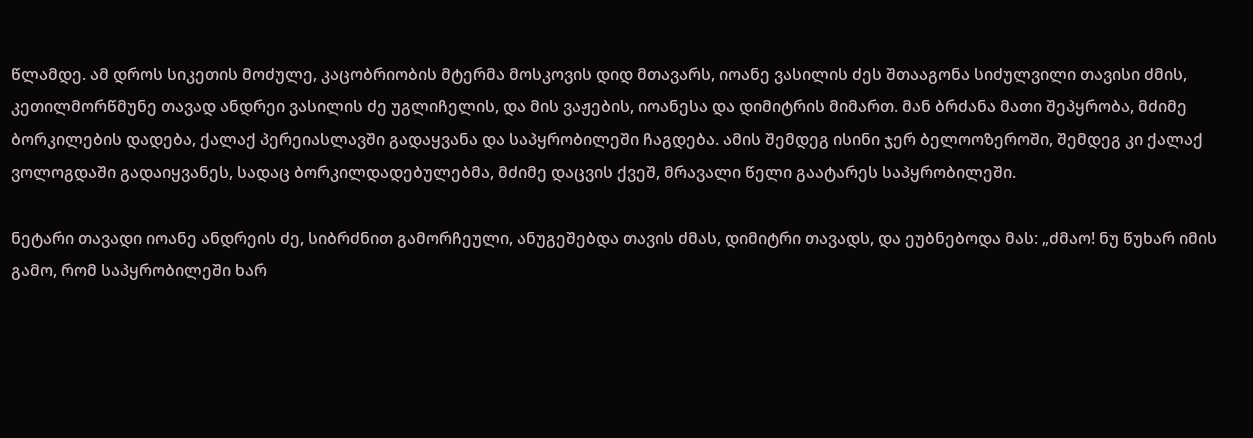წლამდე. ამ დროს სიკეთის მოძულე, კაცობრიობის მტერმა მოსკოვის დიდ მთავარს, იოანე ვასილის ძეს შთააგონა სიძულვილი თავისი ძმის, კეთილმორწმუნე თავად ანდრეი ვასილის ძე უგლიჩელის, და მის ვაჟების, იოანესა და დიმიტრის მიმართ. მან ბრძანა მათი შეპყრობა, მძიმე ბორკილების დადება, ქალაქ პერეიასლავში გადაყვანა და საპყრობილეში ჩაგდება. ამის შემდეგ ისინი ჯერ ბელოოზეროში, შემდეგ კი ქალაქ ვოლოგდაში გადაიყვანეს, სადაც ბორკილდადებულებმა, მძიმე დაცვის ქვეშ, მრავალი წელი გაატარეს საპყრობილეში.

ნეტარი თავადი იოანე ანდრეის ძე, სიბრძნით გამორჩეული, ანუგეშებდა თავის ძმას, დიმიტრი თავადს, და ეუბნებოდა მას: „ძმაო! ნუ წუხარ იმის გამო, რომ საპყრობილეში ხარ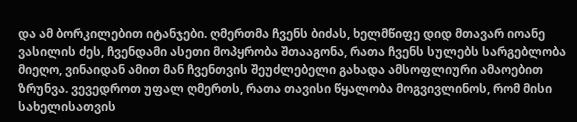და ამ ბორკილებით იტანჯები. ღმერთმა ჩვენს ბიძას, ხელმწიფე დიდ მთავარ იოანე ვასილის ძეს, ჩვენდამი ასეთი მოპყრობა შთააგონა, რათა ჩვენს სულებს სარგებლობა მიეღო, ვინაიდან ამით მან ჩვენთვის შეუძლებელი გახადა ამსოფლიური ამაოებით ზრუნვა. ვევედროთ უფალ ღმერთს, რათა თავისი წყალობა მოგვივლინოს, რომ მისი სახელისათვის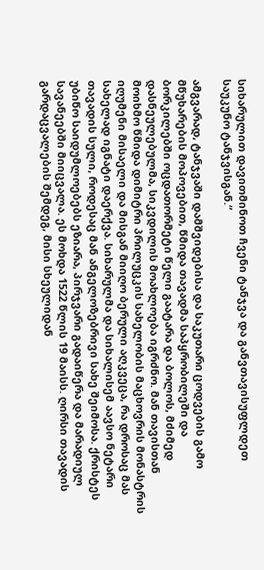სიხარულით დავითმინოთ ჩვენი ტანჯვა და განვთავისუფლდეთ საუკუნო ტანჯვისგან.“

ამგვარად, ტანჯვაში დამშვიდებისა და საკუთარი ცოდვების გამო მწუხარების მოპოვებით, წმიდა თავადმა საპყრობილეში და ბორკილებში ოცდათორმეტი წელი გაატარა და ბოლოს, მძიმედ დასნეულებულმა, სიკვდილის მოახლოება იგრძნო. მან თავისთან მოიხმო წმიდა დიმიტრი პრილუცკის სახელობის მაცხოვრის მონასტრის იღუმენი მისაელი და მისგან მიიღო ბერული აღკვეცა, რა დროსაც მას სახელად იგნატი დაერქვა. სიხარულმა და სიხალისემ აავსო ნეტარი თავადის სული, როდესაც მან ანგელოზებრივი სახე შეიმოსა. ქრისტეს უბიწო საიდუმლოებებს ეზიარა, პირჯვარი გადაიწერა და მარადიულ სავანეებში მიიცვალა. ეს მოხდა 1522 წლის 19 მაისს. ღირსი თავადის გარდაცვალების შემდეგ, მისი სხეულიდან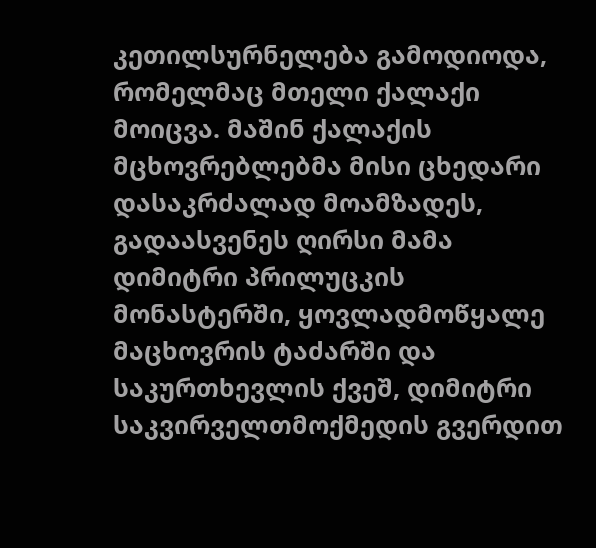კეთილსურნელება გამოდიოდა, რომელმაც მთელი ქალაქი მოიცვა. მაშინ ქალაქის მცხოვრებლებმა მისი ცხედარი დასაკრძალად მოამზადეს, გადაასვენეს ღირსი მამა დიმიტრი პრილუცკის მონასტერში, ყოვლადმოწყალე მაცხოვრის ტაძარში და საკურთხევლის ქვეშ, დიმიტრი საკვირველთმოქმედის გვერდით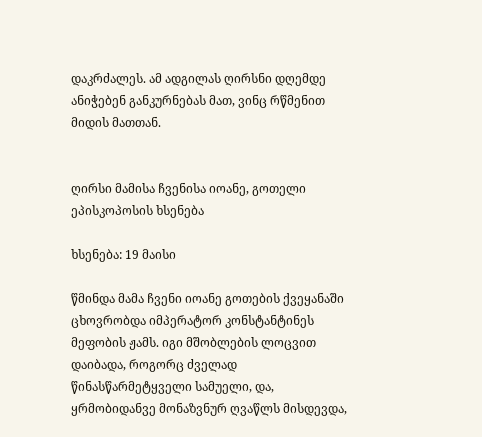დაკრძალეს. ამ ადგილას ღირსნი დღემდე ანიჭებენ განკურნებას მათ, ვინც რწმენით მიდის მათთან.


ღირსი მამისა ჩვენისა იოანე, გოთელი ეპისკოპოსის ხსენება

ხსენება: 19 მაისი

წმინდა მამა ჩვენი იოანე გოთების ქვეყანაში ცხოვრობდა იმპერატორ კონსტანტინეს მეფობის ჟამს. იგი მშობლების ლოცვით დაიბადა, როგორც ძველად წინასწარმეტყველი სამუელი, და, ყრმობიდანვე მონაზვნურ ღვაწლს მისდევდა,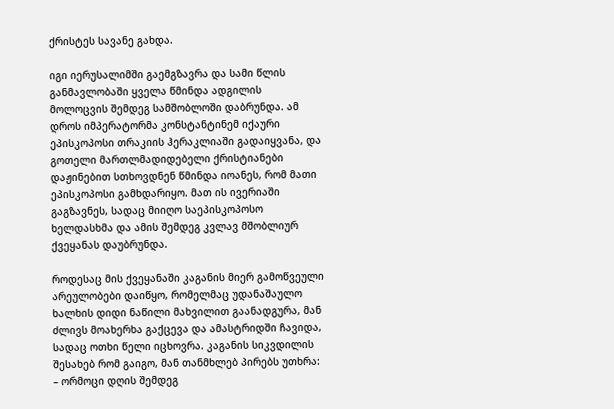ქრისტეს სავანე გახდა.

იგი იერუსალიმში გაემგზავრა და სამი წლის განმავლობაში ყველა წმინდა ადგილის მოლოცვის შემდეგ სამშობლოში დაბრუნდა. ამ დროს იმპერატორმა კონსტანტინემ იქაური ეპისკოპოსი თრაკიის ჰერაკლიაში გადაიყვანა, და გოთელი მართლმადიდებელი ქრისტიანები დაჟინებით სთხოვდნენ წმინდა იოანეს, რომ მათი ეპისკოპოსი გამხდარიყო. მათ ის ივერიაში გაგზავნეს, სადაც მიიღო საეპისკოპოსო ხელდასხმა და ამის შემდეგ კვლავ მშობლიურ ქვეყანას დაუბრუნდა.

როდესაც მის ქვეყანაში კაგანის მიერ გამოწვეული არეულობები დაიწყო, რომელმაც უდანაშაულო ხალხის დიდი ნაწილი მახვილით გაანადგურა, მან ძლივს მოახერხა გაქცევა და ამასტრიდში ჩავიდა, სადაც ოთხი წელი იცხოვრა. კაგანის სიკვდილის შესახებ რომ გაიგო, მან თანმხლებ პირებს უთხრა: – ორმოცი დღის შემდეგ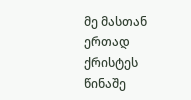მე მასთან ერთად ქრისტეს წინაშე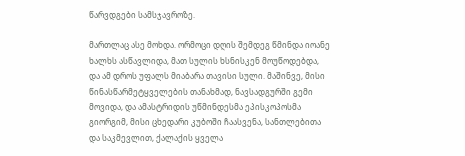წარვდგები სამსჯავროზე.

მართლაც ასე მოხდა. ორმოცი დღის შემდეგ წმინდა იოანე ხალხს ასწავლიდა, მათ სულის ხსნისკენ მოუწოდებდა, და ამ დროს უფალს მიაბარა თავისი სული. მაშინვე, მისი წინასწარმეტყველების თანახმად, ნავსადგურში გემი მოვიდა, და ამასტრიდის უწმინდესმა ეპისკოპოსმა გიორგიმ, მისი ცხედარი კუბოში ჩაასვენა, სანთლებითა და საკმევლით, ქალაქის ყველა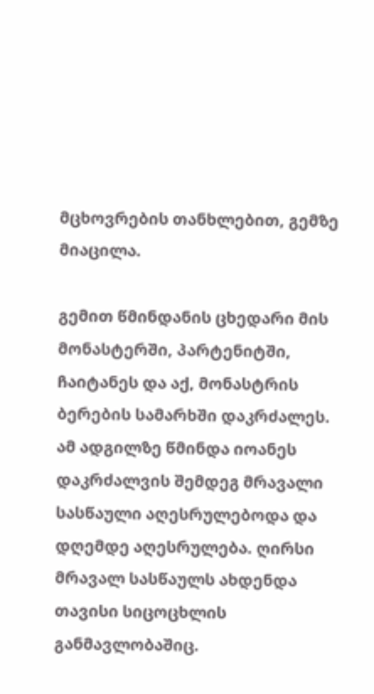მცხოვრების თანხლებით, გემზე მიაცილა.

გემით წმინდანის ცხედარი მის მონასტერში, პარტენიტში, ჩაიტანეს და აქ, მონასტრის ბერების სამარხში დაკრძალეს. ამ ადგილზე წმინდა იოანეს დაკრძალვის შემდეგ მრავალი სასწაული აღესრულებოდა და დღემდე აღესრულება. ღირსი მრავალ სასწაულს ახდენდა თავისი სიცოცხლის განმავლობაშიც.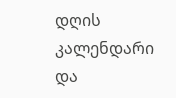დღის კალენდარი და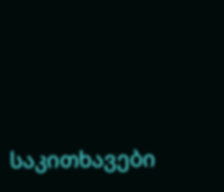საკითხავები